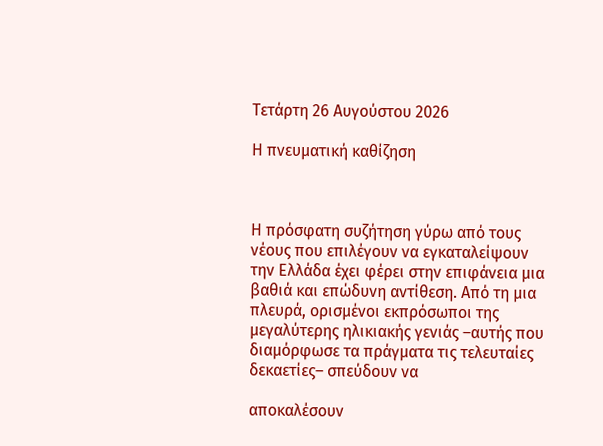Τετάρτη 26 Αυγούστου 2026

Η πνευματική καθίζηση



Η πρόσφατη συζήτηση γύρω από τους νέους που επιλέγουν να εγκαταλείψουν την Ελλάδα έχει φέρει στην επιφάνεια μια βαθιά και επώδυνη αντίθεση. Από τη μια πλευρά, ορισμένοι εκπρόσωποι της μεγαλύτερης ηλικιακής γενιάς –αυτής που διαμόρφωσε τα πράγματα τις τελευταίες δεκαετίες– σπεύδουν να

αποκαλέσουν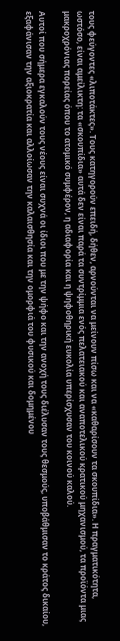τους φεύγοντες «λιποτάκτες». Τους κατηγορούν επειδή, δήθεν, αρνούνται να μείνουν πίσω και να «καθαρίσουν τα σκουπίδια». Η πραγματικότητα, ωστόσο, είναι αμείλικτη: τα «σκουπίδια» αυτά δεν είναι παρά τα συντρίμμια ενός πελατειακού και αναποτελικού κρατικού μηχανισμού, τα προϊόντα μιας μακροχρόνιας πορείας όπου το ατομικό συμφέρον, η αδιαφορία και η ψηφοθηρική ευκολία υπερίσχυσαν του κοινού καλού.

Αυτοί που σήμερα εγκαλούν τους νέους είναι συχνά οι ίδιοι που με την ψήφο και την ανοχή τους διέλυσαν τους θεσμούς, υποβάθμισαν το κράτος δικαίου, εξαφάνισαν την αξιοκρατία και αλλοίωσαν την καλαισθησία και την ομορφιά του φυσικού και δομημένου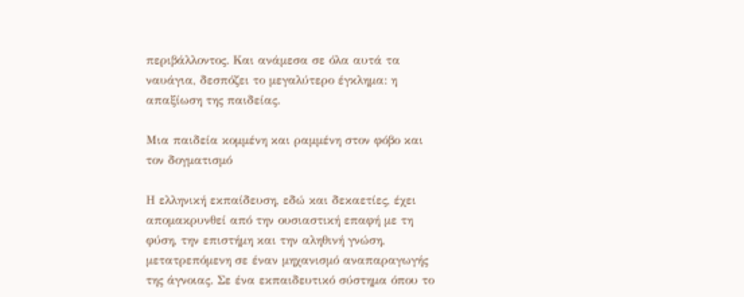περιβάλλοντος. Και ανάμεσα σε όλα αυτά τα ναυάγια, δεσπόζει το μεγαλύτερο έγκλημα: η απαξίωση της παιδείας.

Μια παιδεία κομμένη και ραμμένη στον φόβο και τον δογματισμό

Η ελληνική εκπαίδευση, εδώ και δεκαετίες, έχει απομακρυνθεί από την ουσιαστική επαφή με τη φύση, την επιστήμη και την αληθινή γνώση, μετατρεπόμενη σε έναν μηχανισμό αναπαραγωγής της άγνοιας. Σε ένα εκπαιδευτικό σύστημα όπου το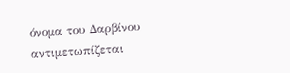όνομα του Δαρβίνου αντιμετωπίζεται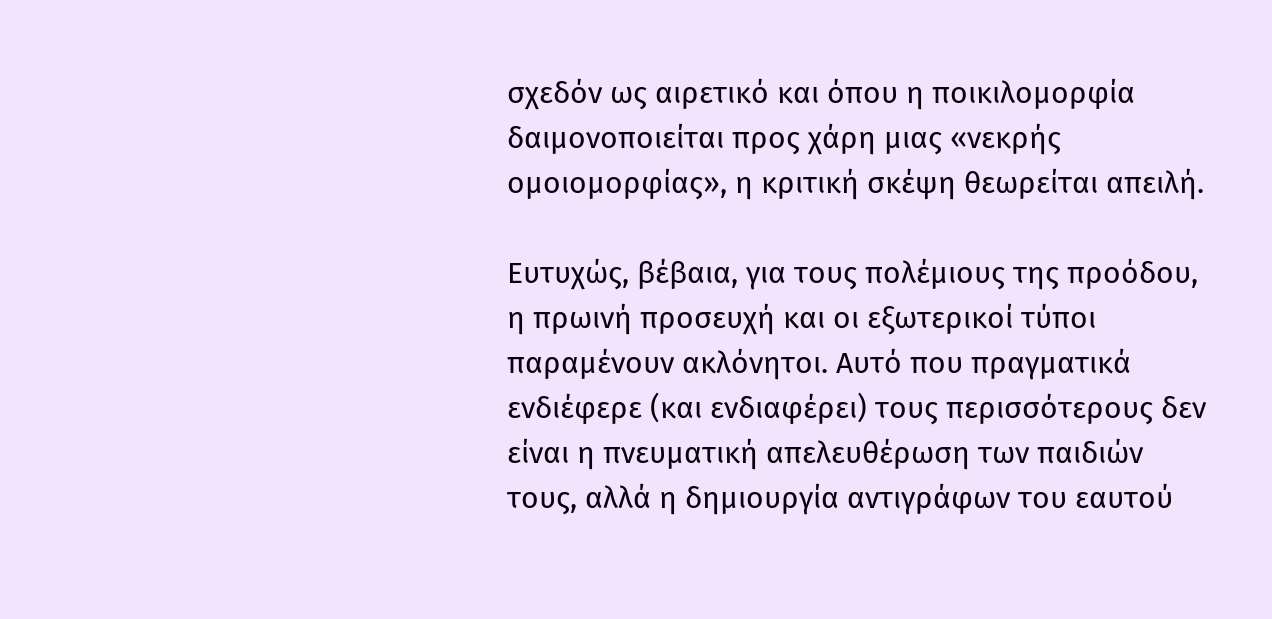σχεδόν ως αιρετικό και όπου η ποικιλομορφία δαιμονοποιείται προς χάρη μιας «νεκρής ομοιομορφίας», η κριτική σκέψη θεωρείται απειλή.

Ευτυχώς, βέβαια, για τους πολέμιους της προόδου, η πρωινή προσευχή και οι εξωτερικοί τύποι παραμένουν ακλόνητοι. Αυτό που πραγματικά ενδιέφερε (και ενδιαφέρει) τους περισσότερους δεν είναι η πνευματική απελευθέρωση των παιδιών τους, αλλά η δημιουργία αντιγράφων του εαυτού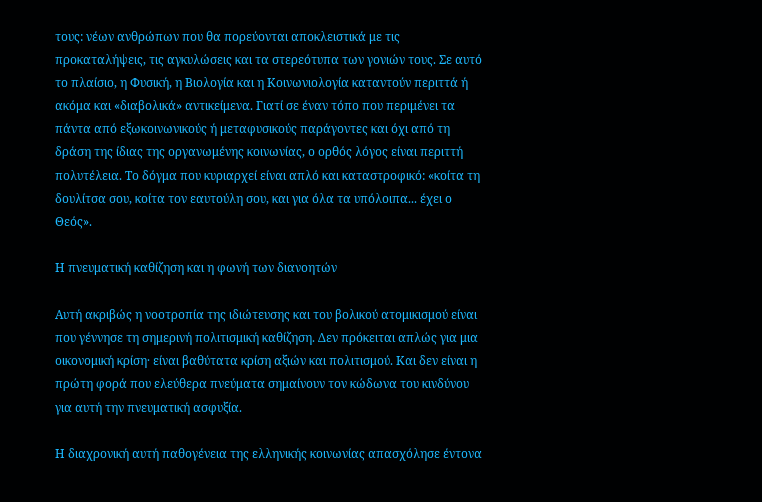τους: νέων ανθρώπων που θα πορεύονται αποκλειστικά με τις προκαταλήψεις, τις αγκυλώσεις και τα στερεότυπα των γονιών τους. Σε αυτό το πλαίσιο, η Φυσική, η Βιολογία και η Κοινωνιολογία καταντούν περιττά ή ακόμα και «διαβολικά» αντικείμενα. Γιατί σε έναν τόπο που περιμένει τα πάντα από εξωκοινωνικούς ή μεταφυσικούς παράγοντες και όχι από τη δράση της ίδιας της οργανωμένης κοινωνίας, ο ορθός λόγος είναι περιττή πολυτέλεια. Το δόγμα που κυριαρχεί είναι απλό και καταστροφικό: «κοίτα τη δουλίτσα σου, κοίτα τον εαυτούλη σου, και για όλα τα υπόλοιπα... έχει ο Θεός».

Η πνευματική καθίζηση και η φωνή των διανοητών

Αυτή ακριβώς η νοοτροπία της ιδιώτευσης και του βολικού ατομικισμού είναι που γέννησε τη σημερινή πολιτισμική καθίζηση. Δεν πρόκειται απλώς για μια οικονομική κρίση· είναι βαθύτατα κρίση αξιών και πολιτισμού. Και δεν είναι η πρώτη φορά που ελεύθερα πνεύματα σημαίνουν τον κώδωνα του κινδύνου για αυτή την πνευματική ασφυξία.

Η διαχρονική αυτή παθογένεια της ελληνικής κοινωνίας απασχόλησε έντονα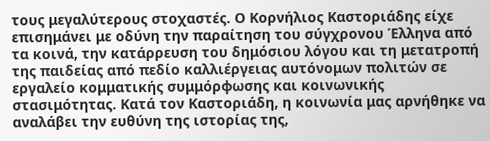τους μεγαλύτερους στοχαστές. Ο Κορνήλιος Καστοριάδης είχε επισημάνει με οδύνη την παραίτηση του σύγχρονου Έλληνα από τα κοινά, την κατάρρευση του δημόσιου λόγου και τη μετατροπή της παιδείας από πεδίο καλλιέργειας αυτόνομων πολιτών σε εργαλείο κομματικής συμμόρφωσης και κοινωνικής στασιμότητας. Κατά τον Καστοριάδη, η κοινωνία μας αρνήθηκε να αναλάβει την ευθύνη της ιστορίας της,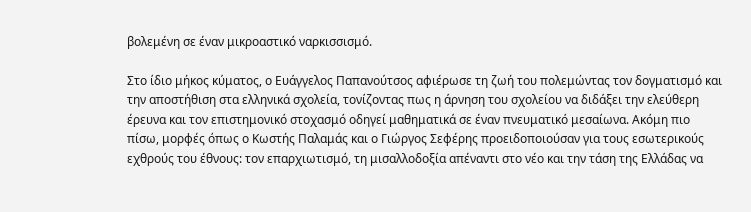βολεμένη σε έναν μικροαστικό ναρκισσισμό.

Στο ίδιο μήκος κύματος, ο Ευάγγελος Παπανούτσος αφιέρωσε τη ζωή του πολεμώντας τον δογματισμό και την αποστήθιση στα ελληνικά σχολεία, τονίζοντας πως η άρνηση του σχολείου να διδάξει την ελεύθερη έρευνα και τον επιστημονικό στοχασμό οδηγεί μαθηματικά σε έναν πνευματικό μεσαίωνα. Ακόμη πιο πίσω, μορφές όπως ο Κωστής Παλαμάς και ο Γιώργος Σεφέρης προειδοποιούσαν για τους εσωτερικούς εχθρούς του έθνους: τον επαρχιωτισμό, τη μισαλλοδοξία απέναντι στο νέο και την τάση της Ελλάδας να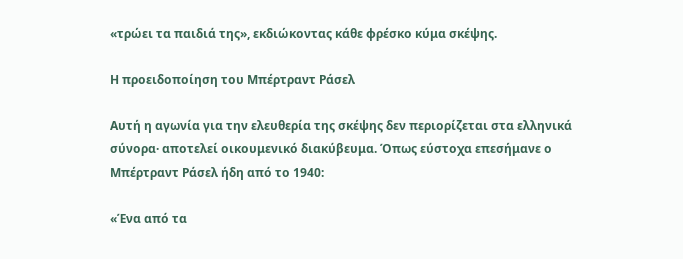«τρώει τα παιδιά της», εκδιώκοντας κάθε φρέσκο κύμα σκέψης.

Η προειδοποίηση του Μπέρτραντ Ράσελ

Αυτή η αγωνία για την ελευθερία της σκέψης δεν περιορίζεται στα ελληνικά σύνορα· αποτελεί οικουμενικό διακύβευμα. Όπως εύστοχα επεσήμανε ο Μπέρτραντ Ράσελ ήδη από το 1940:

«Ένα από τα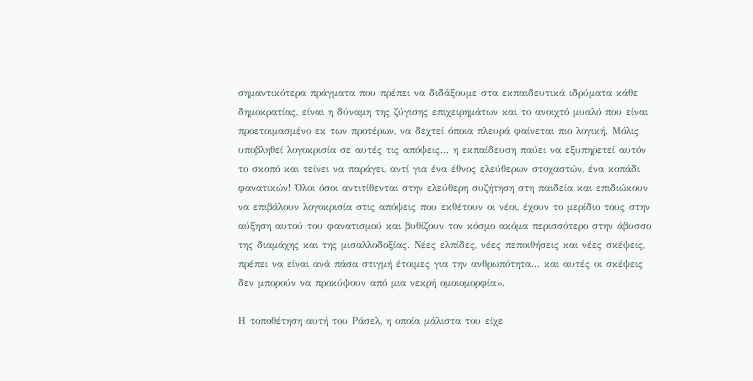σημαντικότερα πράγματα που πρέπει να διδάξουμε στα εκπαιδευτικά ιδρύματα κάθε δημοκρατίας, είναι η δύναμη της ζύγισης επιχειρημάτων και το ανοιχτό μυαλό που είναι προετοιμασμένο εκ των προτέρων, να δεχτεί όποια πλευρά φαίνεται πιο λογική. Μόλις υποβληθεί λογοκρισία σε αυτές τις απόψεις... η εκπαίδευση παύει να εξυπηρετεί αυτόν το σκοπό και τείνει να παράγει, αντί για ένα έθνος ελεύθερων στοχαστών, ένα κοπάδι φανατικών! Όλοι όσοι αντιτίθενται στην ελεύθερη συζήτηση στη παιδεία και επιδιώκουν να επιβάλουν λογοκρισία στις απόψεις που εκθέτουν οι νέοι, έχουν το μερίδιο τους στην αύξηση αυτού του φανατισμού και βυθίζουν τον κόσμο ακόμα περισσότερο στην άβυσσο της διαμάχης και της μισαλλοδοξίας. Νέες ελπίδες, νέες πεποιθήσεις και νέες σκέψεις, πρέπει να είναι ανά πάσα στιγμή έτοιμες για την ανθρωπότητα... και αυτές οι σκέψεις δεν μπορούν να προκύψουν από μια νεκρή ομοιομορφία».

Η τοποθέτηση αυτή του Ράσελ, η οποία μάλιστα του είχε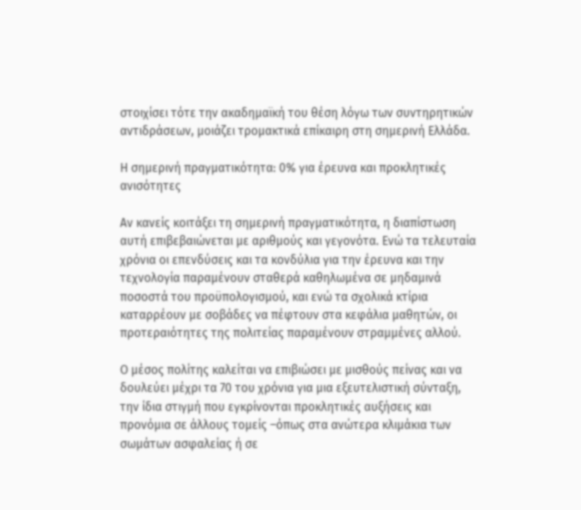στοιχίσει τότε την ακαδημαϊκή του θέση λόγω των συντηρητικών αντιδράσεων, μοιάζει τρομακτικά επίκαιρη στη σημερινή Ελλάδα.

Η σημερινή πραγματικότητα: 0% για έρευνα και προκλητικές ανισότητες

Αν κανείς κοιτάξει τη σημερινή πραγματικότητα, η διαπίστωση αυτή επιβεβαιώνεται με αριθμούς και γεγονότα. Ενώ τα τελευταία χρόνια οι επενδύσεις και τα κονδύλια για την έρευνα και την τεχνολογία παραμένουν σταθερά καθηλωμένα σε μηδαμινά ποσοστά του προϋπολογισμού, και ενώ τα σχολικά κτίρια καταρρέουν με σοβάδες να πέφτουν στα κεφάλια μαθητών, οι προτεραιότητες της πολιτείας παραμένουν στραμμένες αλλού.

Ο μέσος πολίτης καλείται να επιβιώσει με μισθούς πείνας και να δουλεύει μέχρι τα 70 του χρόνια για μια εξευτελιστική σύνταξη, την ίδια στιγμή που εγκρίνονται προκλητικές αυξήσεις και προνόμια σε άλλους τομείς –όπως στα ανώτερα κλιμάκια των σωμάτων ασφαλείας ή σε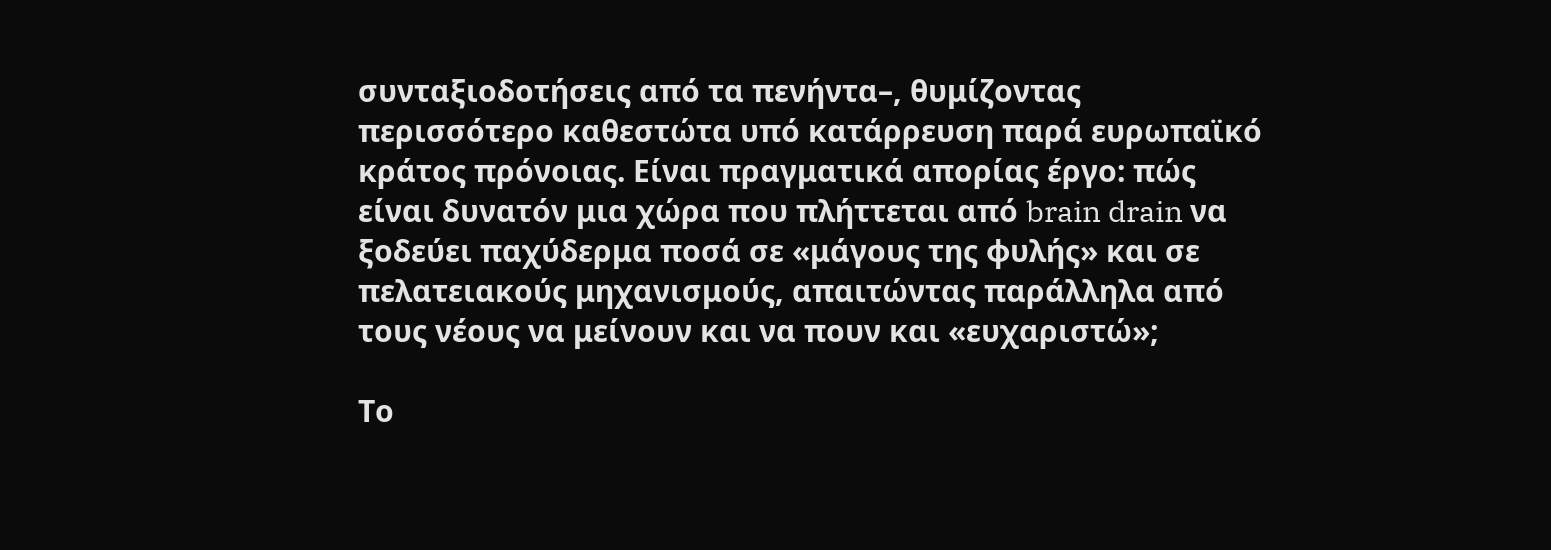συνταξιοδοτήσεις από τα πενήντα–, θυμίζοντας περισσότερο καθεστώτα υπό κατάρρευση παρά ευρωπαϊκό κράτος πρόνοιας. Είναι πραγματικά απορίας έργο: πώς είναι δυνατόν μια χώρα που πλήττεται από brain drain να ξοδεύει παχύδερμα ποσά σε «μάγους της φυλής» και σε πελατειακούς μηχανισμούς, απαιτώντας παράλληλα από τους νέους να μείνουν και να πουν και «ευχαριστώ»;

Το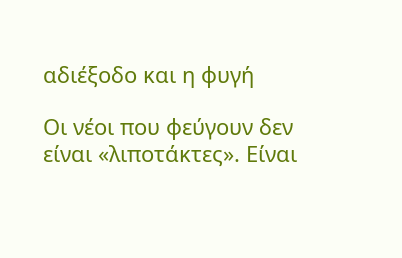αδιέξοδο και η φυγή

Οι νέοι που φεύγουν δεν είναι «λιποτάκτες». Είναι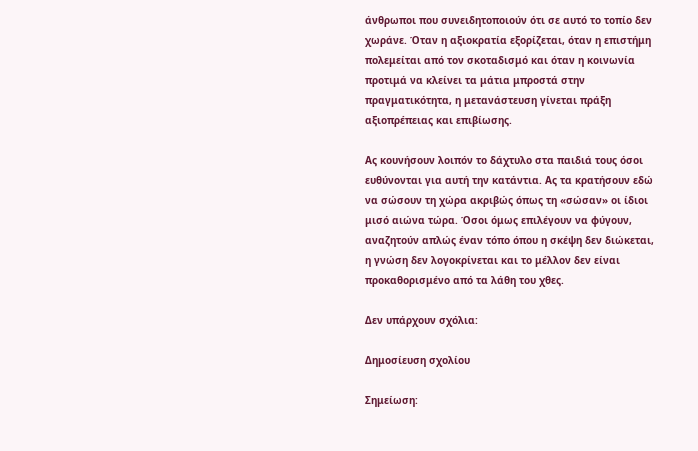άνθρωποι που συνειδητοποιούν ότι σε αυτό το τοπίο δεν χωράνε. Όταν η αξιοκρατία εξορίζεται, όταν η επιστήμη πολεμείται από τον σκοταδισμό και όταν η κοινωνία προτιμά να κλείνει τα μάτια μπροστά στην πραγματικότητα, η μετανάστευση γίνεται πράξη αξιοπρέπειας και επιβίωσης.

Ας κουνήσουν λοιπόν το δάχτυλο στα παιδιά τους όσοι ευθύνονται για αυτή την κατάντια. Ας τα κρατήσουν εδώ να σώσουν τη χώρα ακριβώς όπως τη «σώσαν» οι ίδιοι μισό αιώνα τώρα. Όσοι όμως επιλέγουν να φύγουν, αναζητούν απλώς έναν τόπο όπου η σκέψη δεν διώκεται, η γνώση δεν λογοκρίνεται και το μέλλον δεν είναι προκαθορισμένο από τα λάθη του χθες.

Δεν υπάρχουν σχόλια:

Δημοσίευση σχολίου

Σημείωση: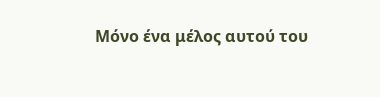Μόνο ένα μέλος αυτού του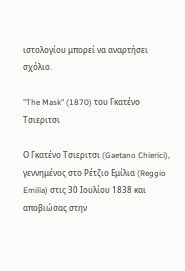ιστολογίου μπορεί να αναρτήσει σχόλιο.

"The Mask" (1870) του Γκατένο Τσιεριτσι

Ο Γκατένο Τσιεριτσι (Gaetano Chierici), γεννημένος στο Ρέτζιο Εμίλια (Reggio Emilia) στις 30 Ιουλίου 1838 και αποβιώσας στην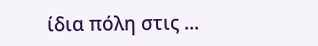ίδια πόλη στις ...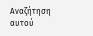Αναζήτηση αυτού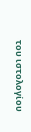του ιστολογίου